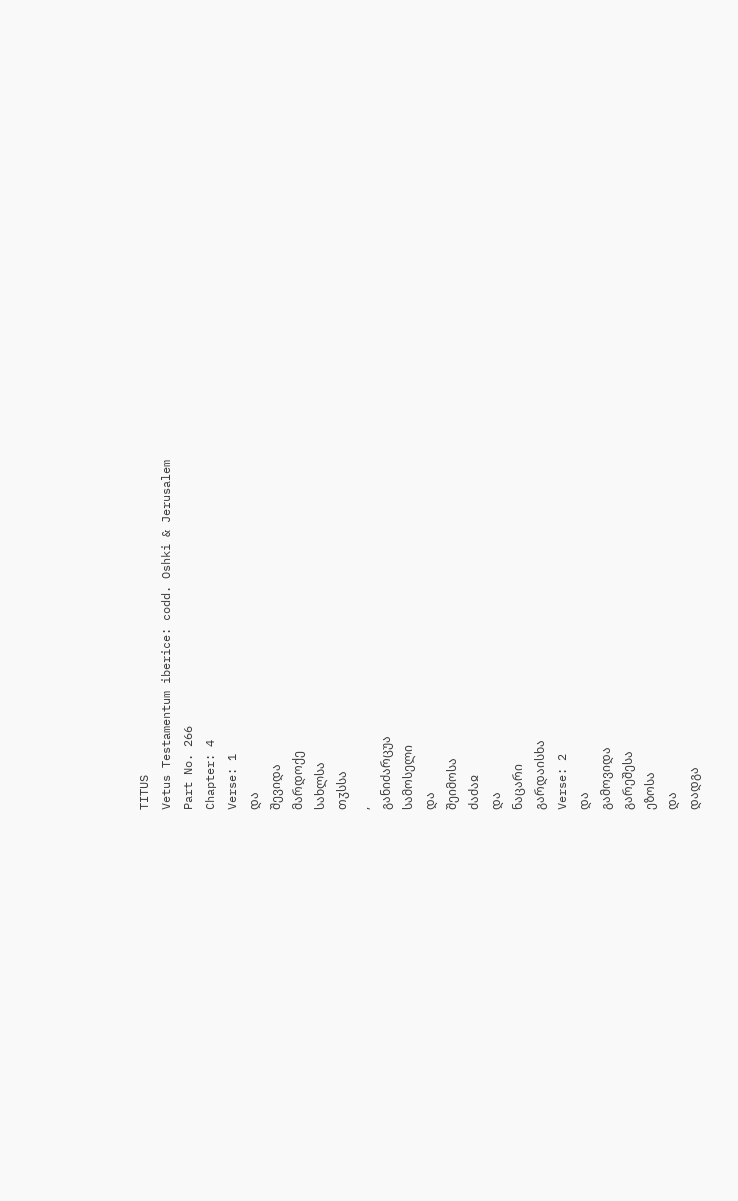TITUS
Vetus Testamentum iberice: codd. Oshki & Jerusalem
Part No. 266
Chapter: 4
Verse: 1
და
შევიდა
მარდოქე
სახლსა
თჳსსა
,
განიძარცუა
სამოსელი
და
შეიმოსა
ძაძაჲ
და
ნაცარი
გარდაისხა
Verse: 2
და
გამოვიდა
გარეშესა
ეზოსა
და
დადგა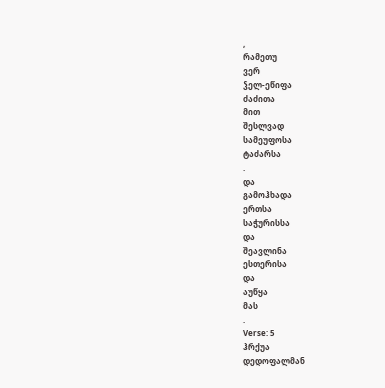,
რამეთუ
ვერ
ჴელ-ეწიფა
ძაძითა
მით
შესლვად
სამეუფოსა
ტაძარსა
.
და
გამოჰხადა
ერთსა
საჭურისსა
და
შეავლინა
ესთერისა
და
აუწყა
მას
.
Verse: 5
ჰრქუა
დედოფალმან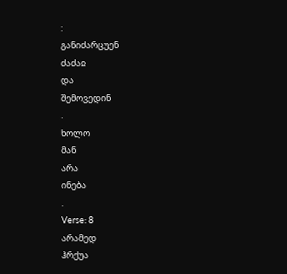:
განიძარცუენ
ძაძაჲ
და
შემოვედინ
.
ხოლო
მან
არა
ინება
.
Verse: 8
არამედ
ჰრქუა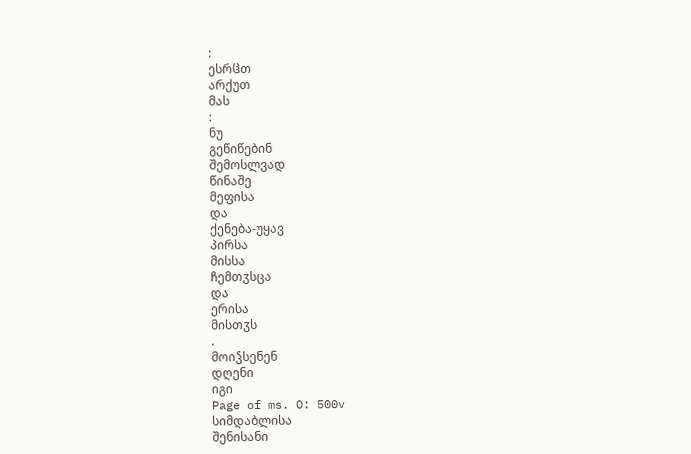:
ესრჱთ
არქუთ
მას
:
ნუ
გეწიწებინ
შემოსლვად
წინაშე
მეფისა
და
ქენება-უყავ
პირსა
მისსა
ჩემთჳსცა
და
ერისა
მისთჳს
.
მოიჴსენენ
დღენი
იგი
Page of ms. O: 500v
სიმდაბლისა
შენისანი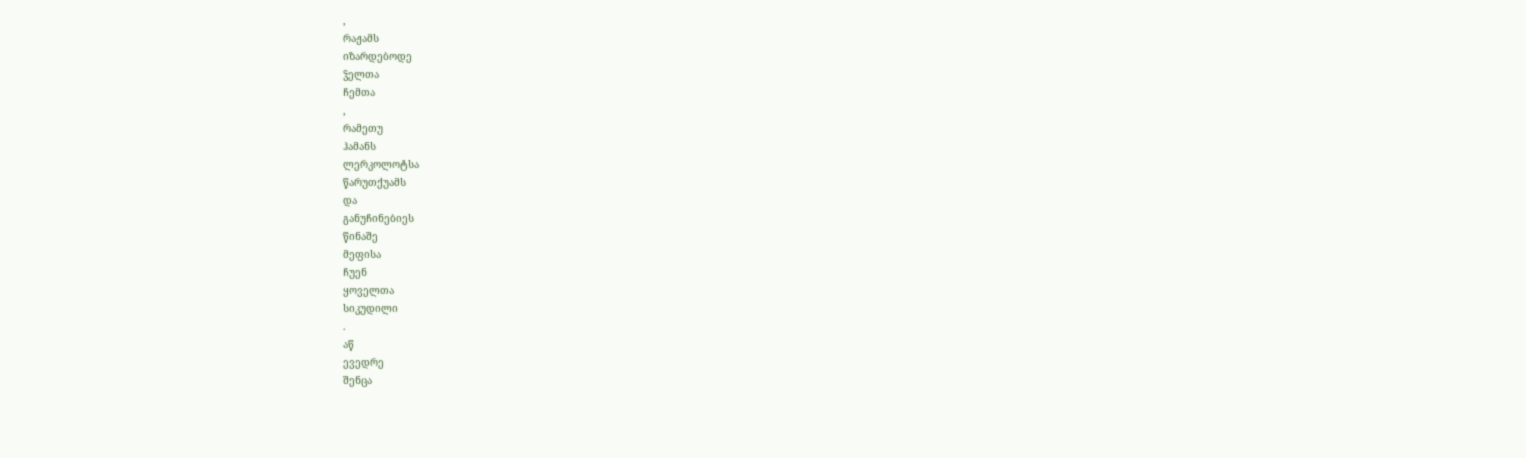,
რაჟამს
იზარდებოდე
ჴელთა
ჩემთა
,
რამეთუ
ჰამანს
ლერკოლოტსა
წარუთქუამს
და
განუჩინებიეს
წინაშე
მეფისა
ჩუენ
ყოველთა
სიკუდილი
.
აწ
ევედრე
შენცა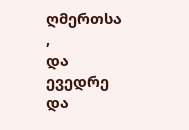ღმერთსა
,
და
ევედრე
და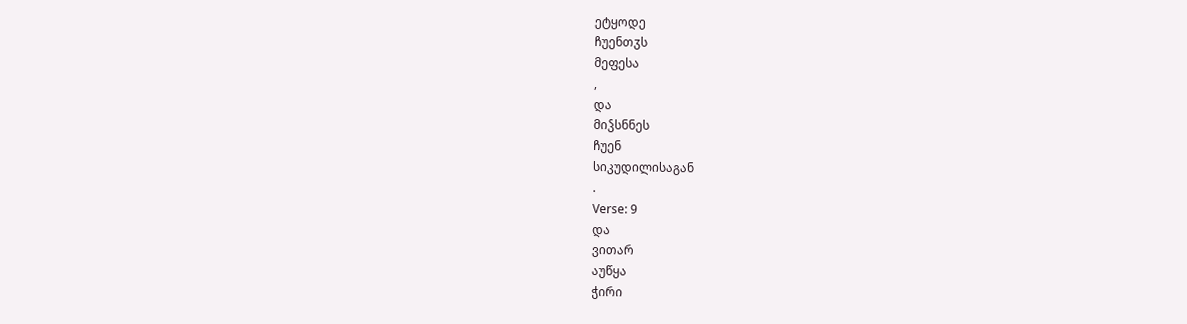ეტყოდე
ჩუენთჳს
მეფესა
,
და
მიჴსნნეს
ჩუენ
სიკუდილისაგან
.
Verse: 9
და
ვითარ
აუწყა
ჭირი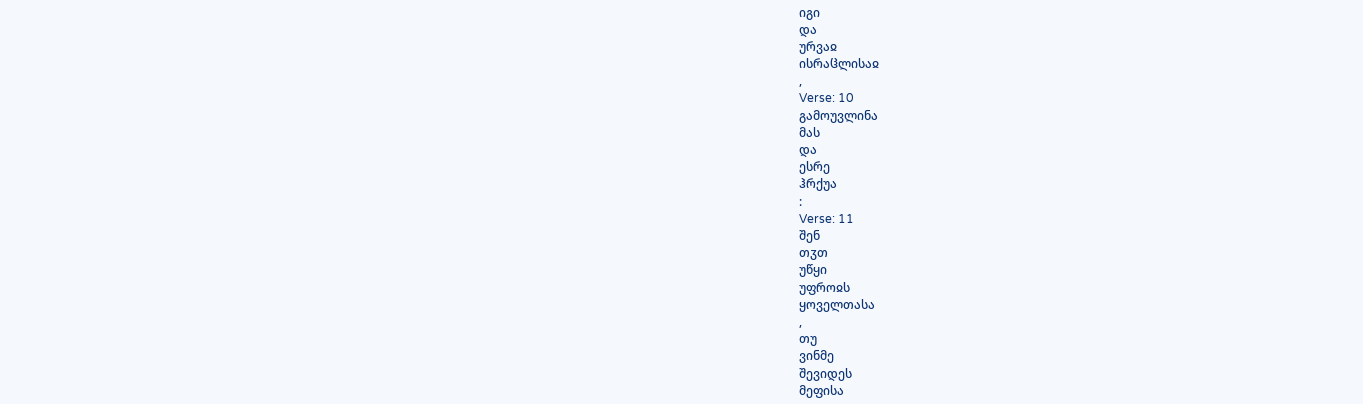იგი
და
ურვაჲ
ისრაჱლისაჲ
,
Verse: 10
გამოუვლინა
მას
და
ესრე
ჰრქუა
:
Verse: 11
შენ
თჳთ
უწყი
უფროჲს
ყოველთასა
,
თუ
ვინმე
შევიდეს
მეფისა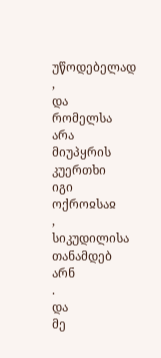უწოდებელად
,
და
რომელსა
არა
მიუპყრის
კუერთხი
იგი
ოქროჲსაჲ
,
სიკუდილისა
თანამდებ
არნ
.
და
მე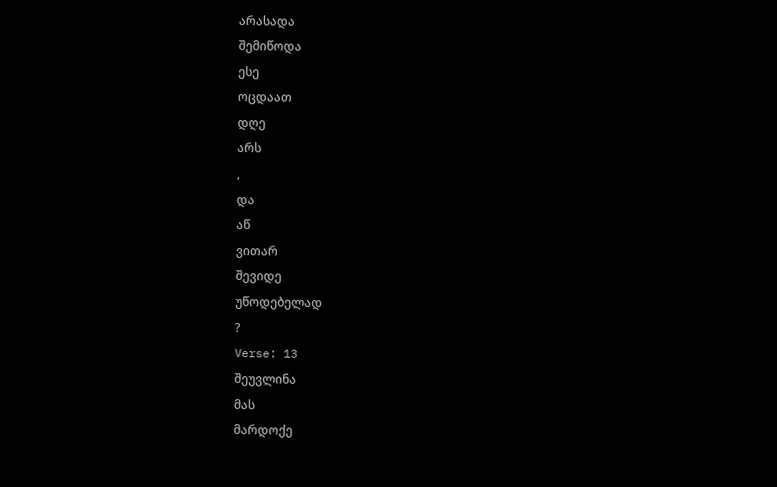არასადა
შემიწოდა
ესე
ოცდაათ
დღე
არს
,
და
აწ
ვითარ
შევიდე
უწოდებელად
?
Verse: 13
შეუვლინა
მას
მარდოქე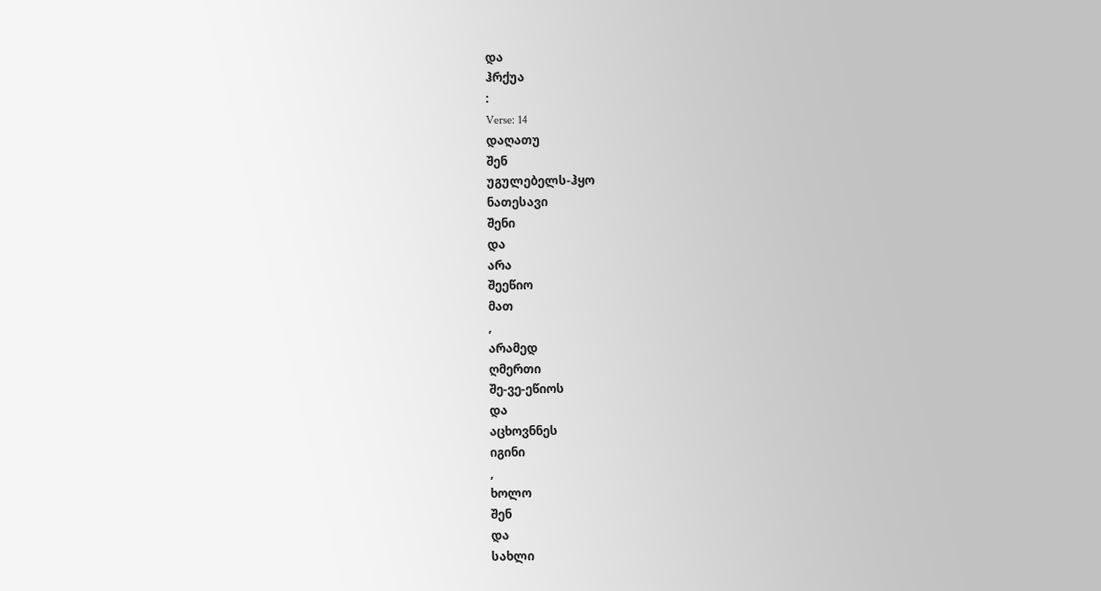და
ჰრქუა
:
Verse: 14
დაღათუ
შენ
უგულებელს-ჰყო
ნათესავი
შენი
და
არა
შეეწიო
მათ
,
არამედ
ღმერთი
შე-ვე-ეწიოს
და
აცხოვნნეს
იგინი
,
ხოლო
შენ
და
სახლი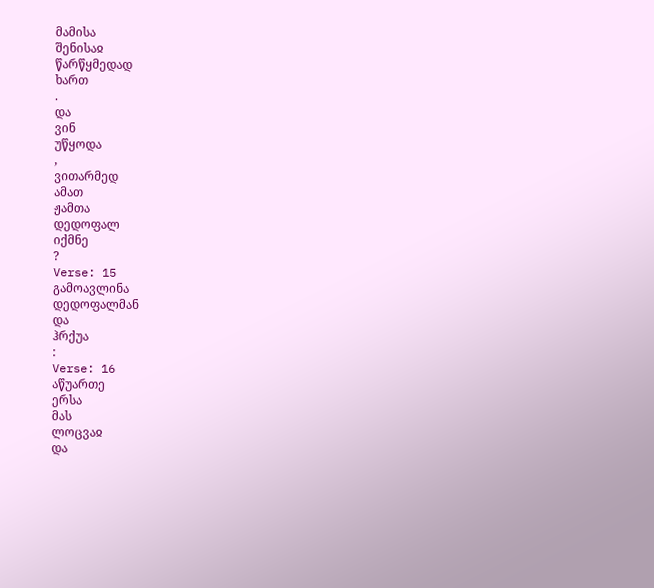მამისა
შენისაჲ
წარწყმედად
ხართ
.
და
ვინ
უწყოდა
,
ვითარმედ
ამათ
ჟამთა
დედოფალ
იქმნე
?
Verse: 15
გამოავლინა
დედოფალმან
და
ჰრქუა
:
Verse: 16
აწუართე
ერსა
მას
ლოცვაჲ
და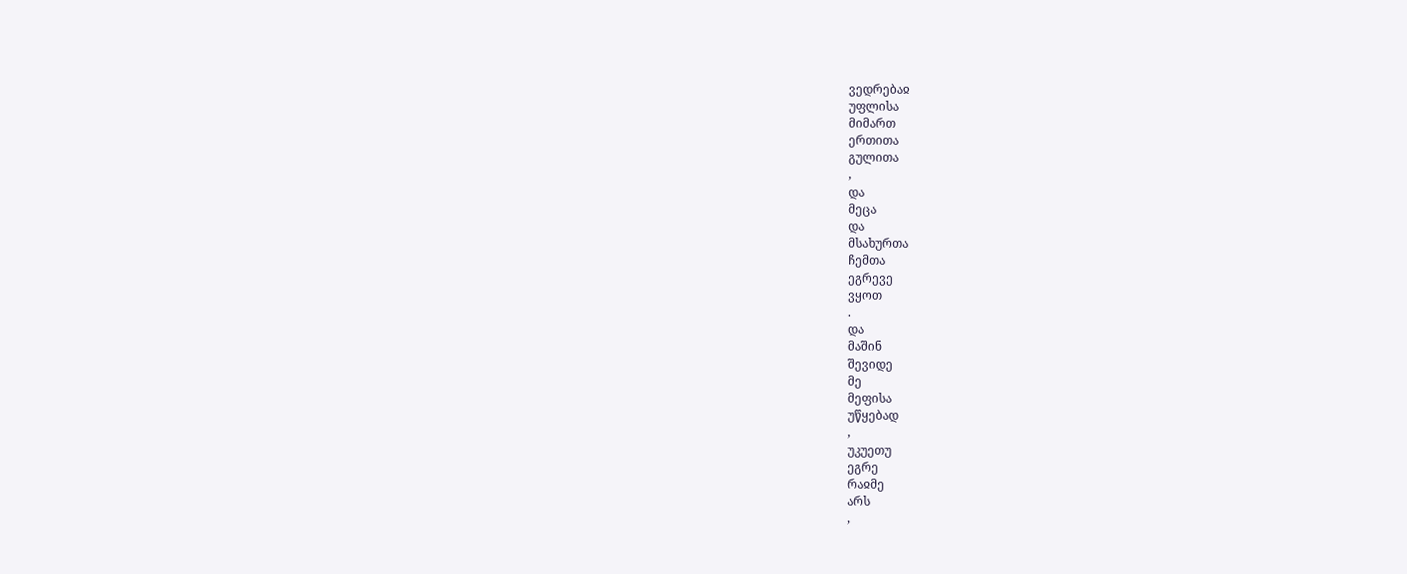ვედრებაჲ
უფლისა
მიმართ
ერთითა
გულითა
,
და
მეცა
და
მსახურთა
ჩემთა
ეგრევე
ვყოთ
.
და
მაშინ
შევიდე
მე
მეფისა
უწყებად
,
უკუეთუ
ეგრე
რაჲმე
არს
,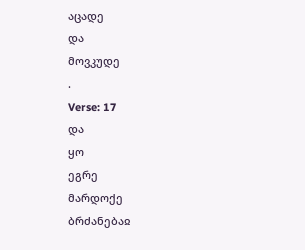აცადე
და
მოვკუდე
.
Verse: 17
და
ყო
ეგრე
მარდოქე
ბრძანებაჲ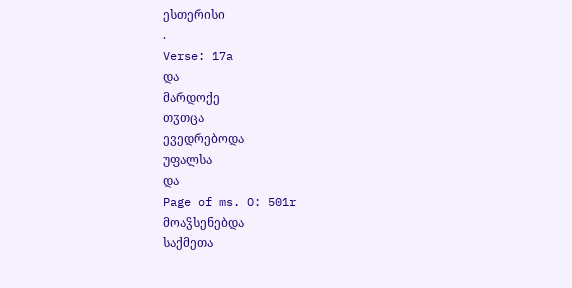ესთერისი
.
Verse: 17a
და
მარდოქე
თჳთცა
ევედრებოდა
უფალსა
და
Page of ms. O: 501r
მოაჴსენებდა
საქმეთა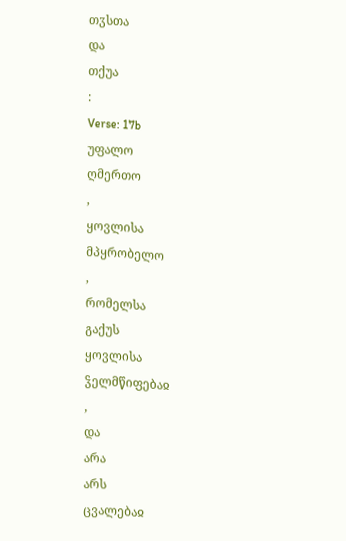თჳსთა
და
თქუა
:
Verse: 17b
უფალო
ღმერთო
,
ყოვლისა
მპყრობელო
,
რომელსა
გაქუს
ყოვლისა
ჴელმწიფებაჲ
,
და
არა
არს
ცვალებაჲ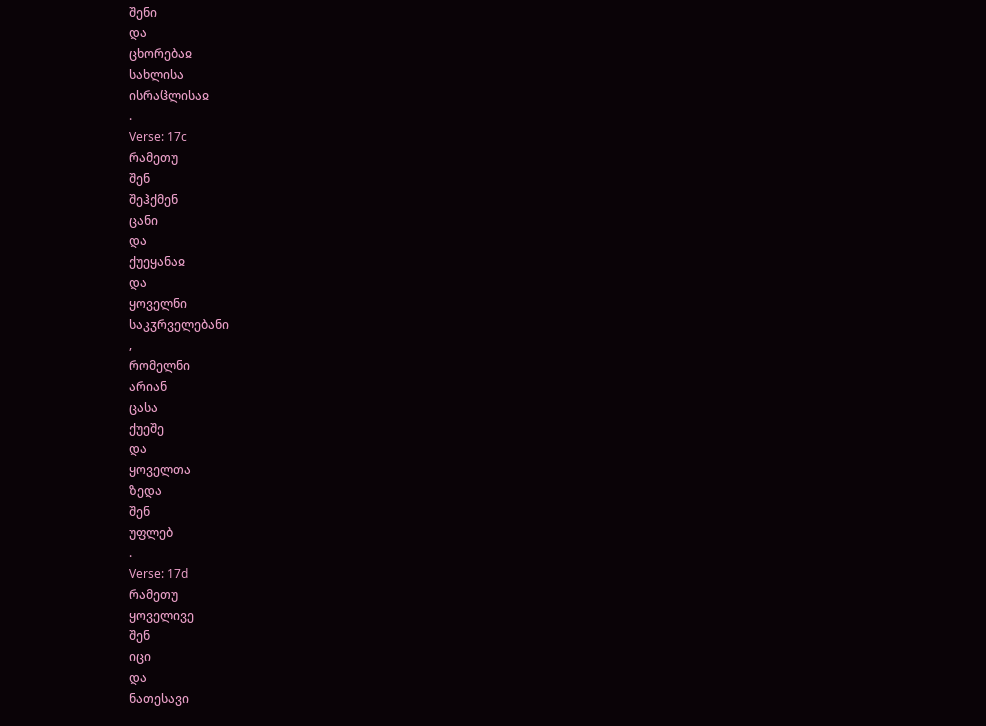შენი
და
ცხორებაჲ
სახლისა
ისრაჱლისაჲ
.
Verse: 17c
რამეთუ
შენ
შეჰქმენ
ცანი
და
ქუეყანაჲ
და
ყოველნი
საკჳრველებანი
,
რომელნი
არიან
ცასა
ქუეშე
და
ყოველთა
ზედა
შენ
უფლებ
.
Verse: 17d
რამეთუ
ყოველივე
შენ
იცი
და
ნათესავი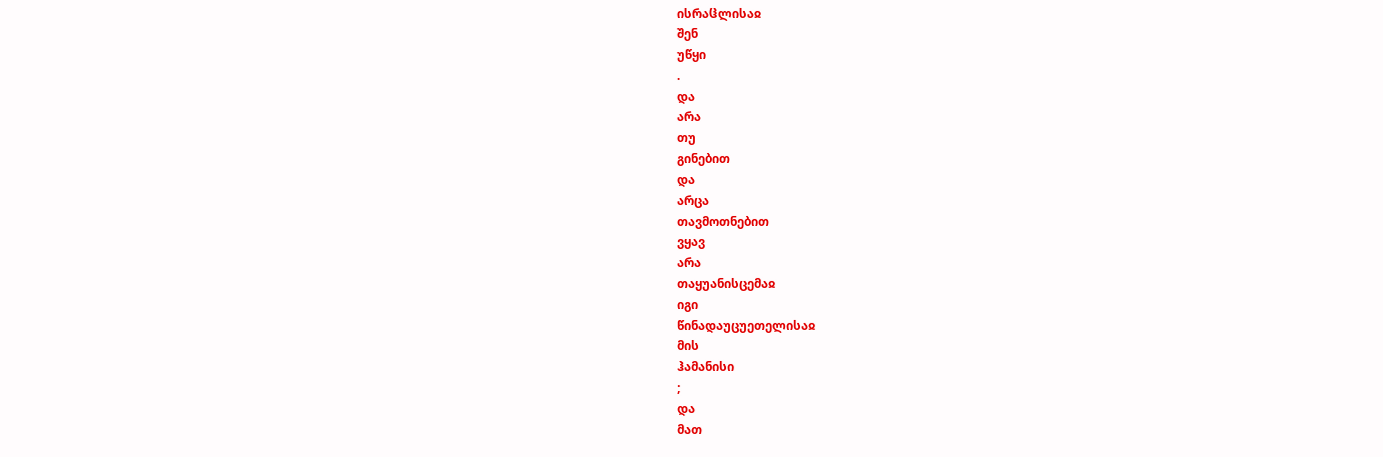ისრაჱლისაჲ
შენ
უწყი
.
და
არა
თუ
გინებით
და
არცა
თავმოთნებით
ვყავ
არა
თაყუანისცემაჲ
იგი
წინადაუცუეთელისაჲ
მის
ჰამანისი
;
და
მათ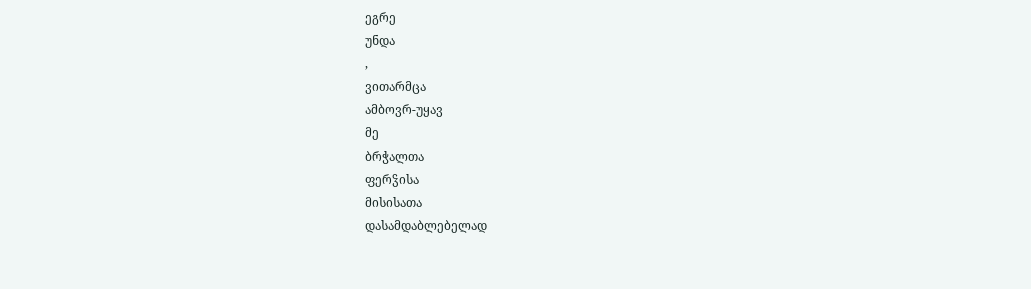ეგრე
უნდა
,
ვითარმცა
ამბოვრ-უყავ
მე
ბრჭალთა
ფერჴისა
მისისათა
დასამდაბლებელად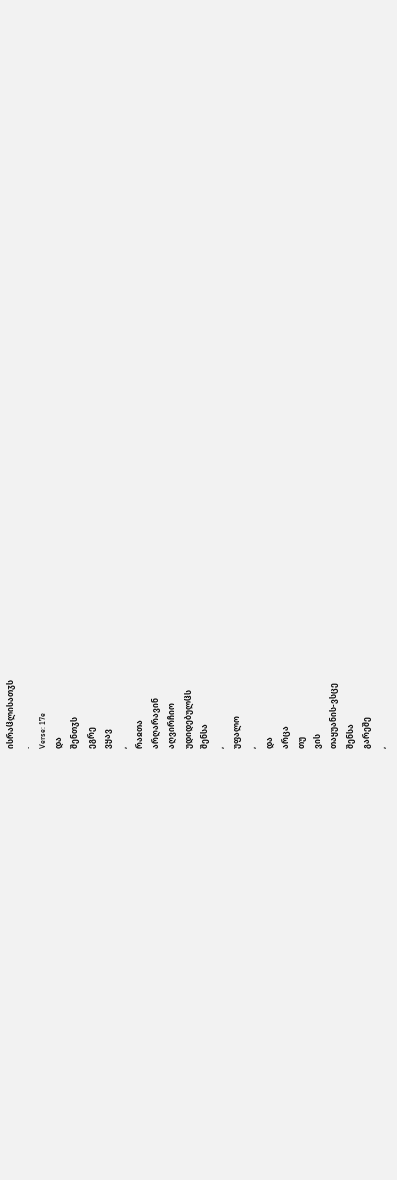ისრაჱლისათჳს
.
Verse: 17e
და
შენთჳს
ეგრე
ვყავ
,
რაჲთა
არღარავინ
აღვირჩიო
უდიდებულჱს
შენსა
,
უფალო
,
და
არცა
თუ
ვის
თაყუანის-ვსცე
შენსა
გარეშე
,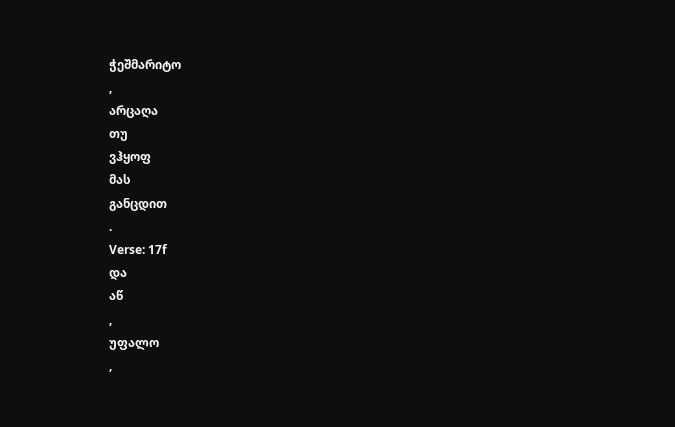ჭეშმარიტო
,
არცაღა
თუ
ვჰყოფ
მას
განცდით
.
Verse: 17f
და
აწ
,
უფალო
,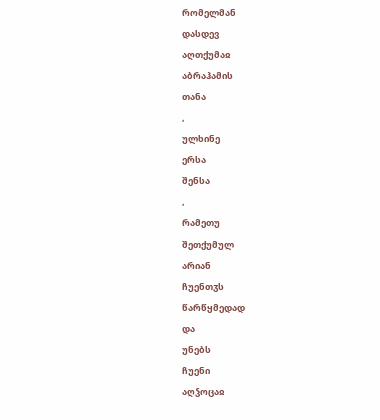რომელმან
დასდევ
აღთქუმაჲ
აბრაჰამის
თანა
,
ულხინე
ერსა
შენსა
,
რამეთუ
შეთქუმულ
არიან
ჩუენთჳს
წარწყმედად
და
უნებს
ჩუენი
აღჴოცაჲ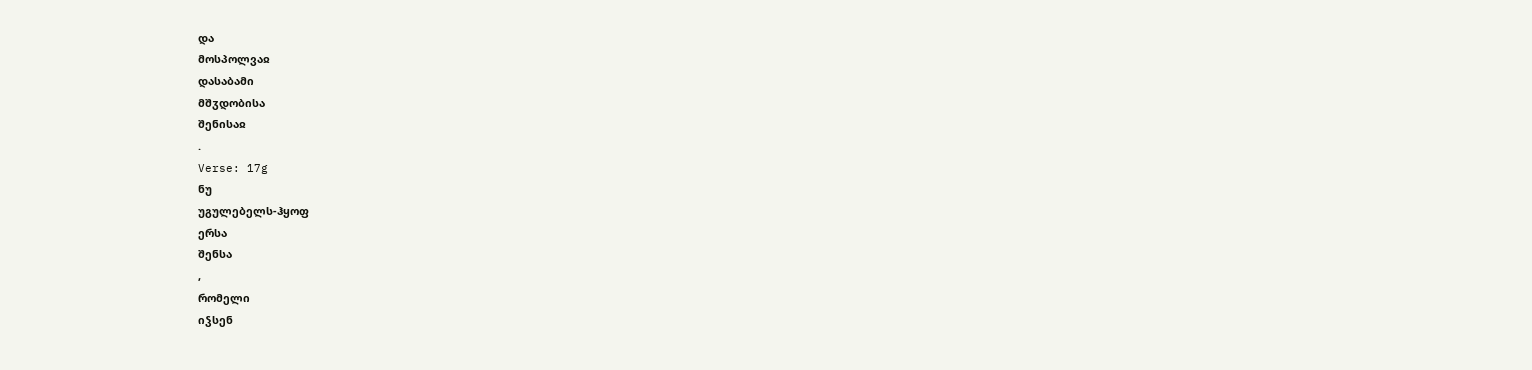და
მოსპოლვაჲ
დასაბამი
მშჳდობისა
შენისაჲ
.
Verse: 17g
ნუ
უგულებელს-ჰყოფ
ერსა
შენსა
,
რომელი
იჴსენ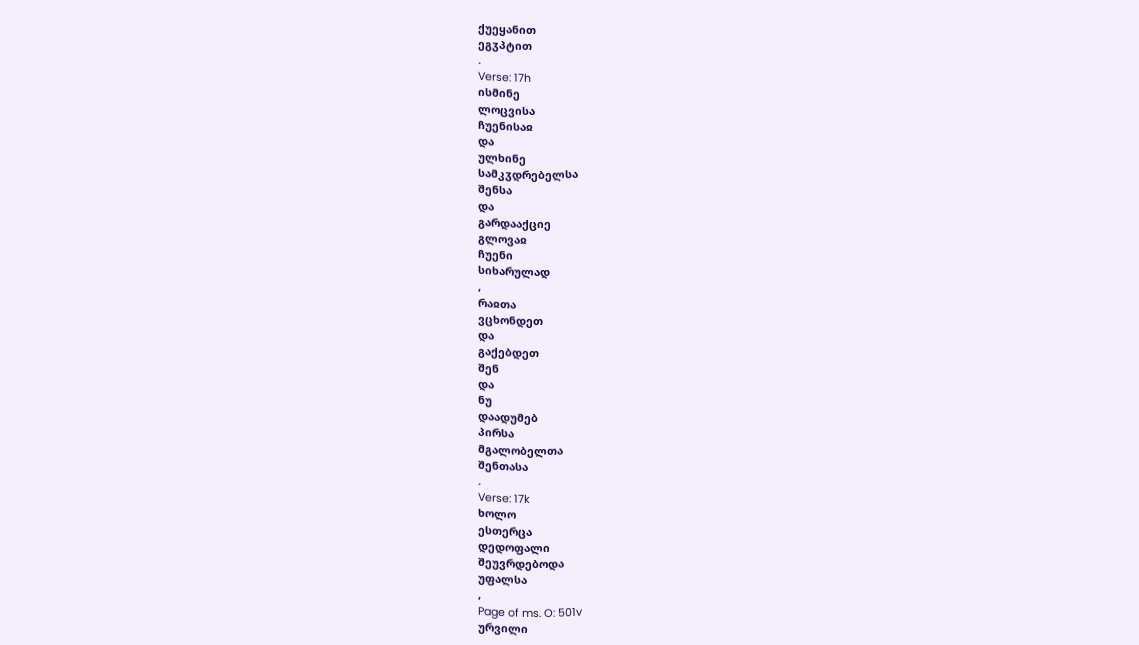ქუეყანით
ეგჳპტით
.
Verse: 17h
ისმინე
ლოცვისა
ჩუენისაჲ
და
ულხინე
სამკჳდრებელსა
შენსა
და
გარდააქციე
გლოვაჲ
ჩუენი
სიხარულად
,
რაჲთა
ვცხონდეთ
და
გაქებდეთ
შენ
და
ნუ
დაადუმებ
პირსა
მგალობელთა
შენთასა
.
Verse: 17k
ხოლო
ესთერცა
დედოფალი
შეუვრდებოდა
უფალსა
,
Page of ms. O: 501v
ურვილი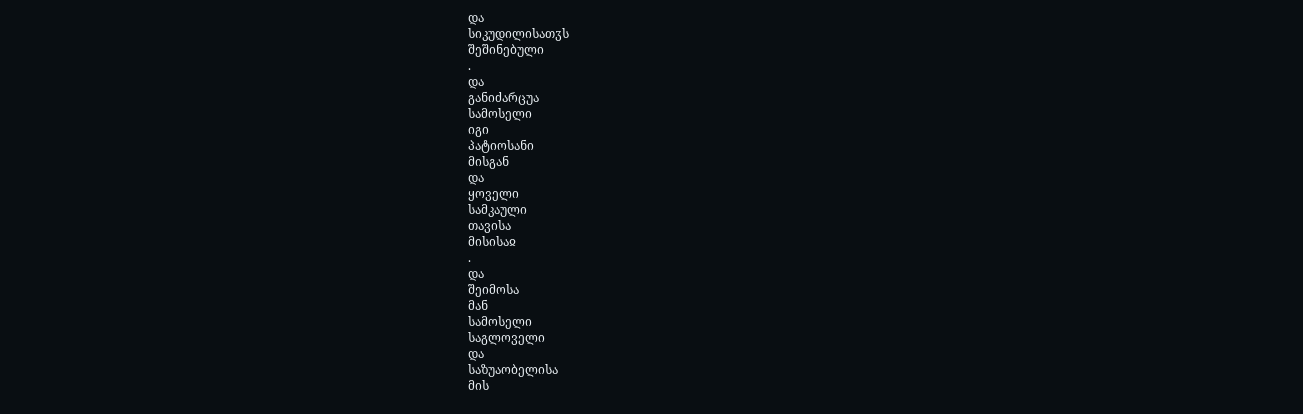და
სიკუდილისათჳს
შეშინებული
.
და
განიძარცუა
სამოსელი
იგი
პატიოსანი
მისგან
და
ყოველი
სამკაული
თავისა
მისისაჲ
.
და
შეიმოსა
მან
სამოსელი
საგლოველი
და
საზუაობელისა
მის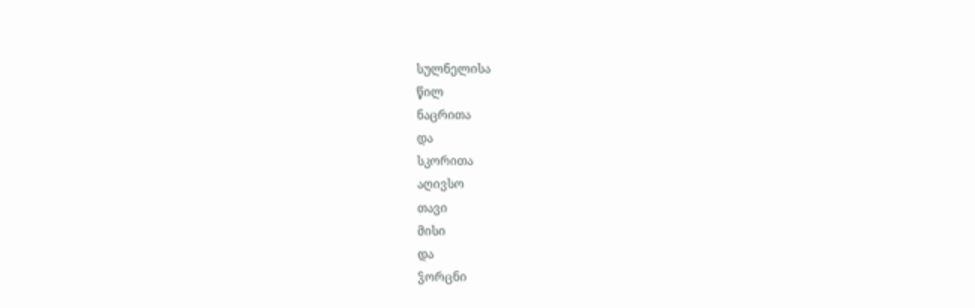სულნელისა
წილ
ნაცრითა
და
სკორითა
აღივსო
თავი
მისი
და
ჴორცნი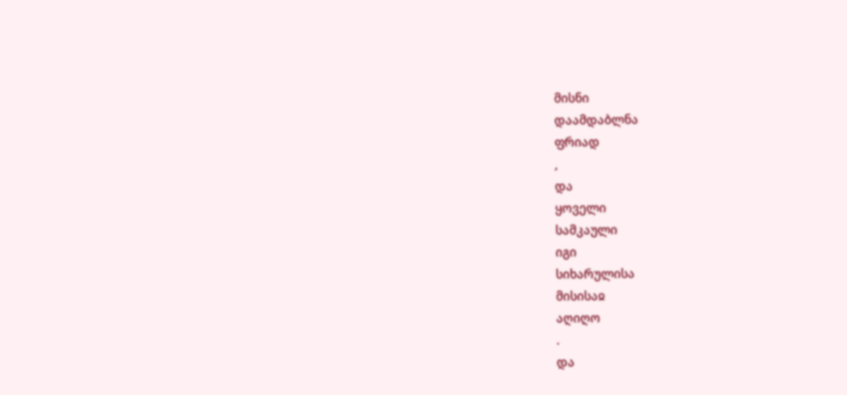მისნი
დაამდაბლნა
ფრიად
,
და
ყოველი
სამკაული
იგი
სიხარულისა
მისისაჲ
აღიღო
.
და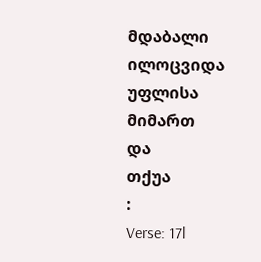მდაბალი
ილოცვიდა
უფლისა
მიმართ
და
თქუა
:
Verse: 17l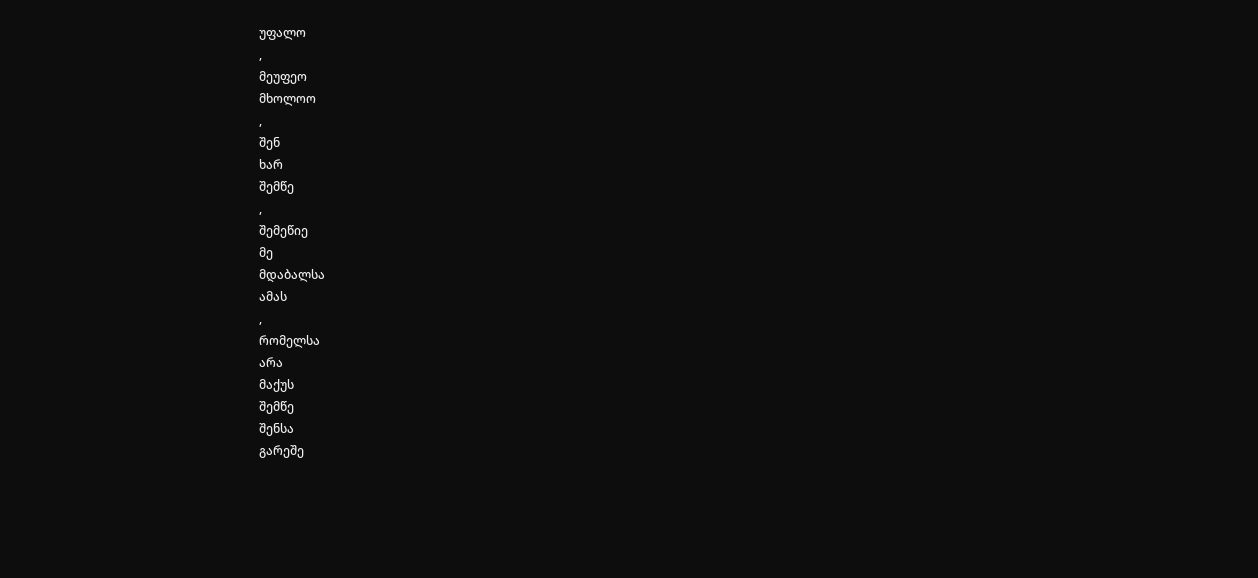უფალო
,
მეუფეო
მხოლოო
,
შენ
ხარ
შემწე
,
შემეწიე
მე
მდაბალსა
ამას
,
რომელსა
არა
მაქუს
შემწე
შენსა
გარეშე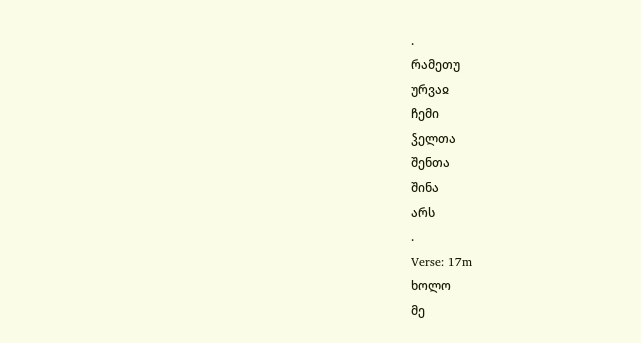.
რამეთუ
ურვაჲ
ჩემი
ჴელთა
შენთა
შინა
არს
.
Verse: 17m
ხოლო
მე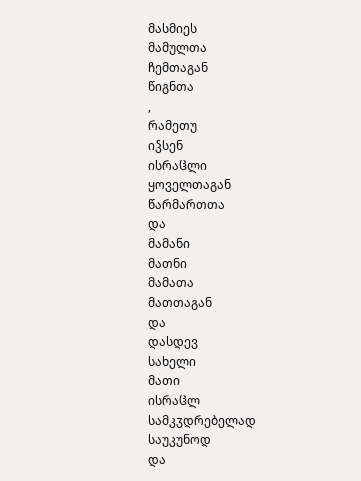მასმიეს
მამულთა
ჩემთაგან
წიგნთა
,
რამეთუ
იჴსენ
ისრაჱლი
ყოველთაგან
წარმართთა
და
მამანი
მათნი
მამათა
მათთაგან
და
დასდევ
სახელი
მათი
ისრაჱლ
სამკჳდრებელად
საუკუნოდ
და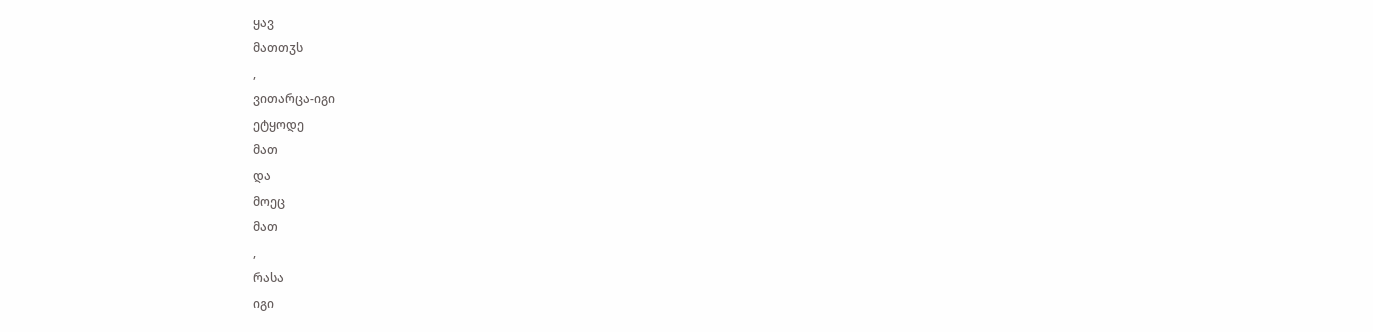ყავ
მათთჳს
,
ვითარცა-იგი
ეტყოდე
მათ
და
მოეც
მათ
,
რასა
იგი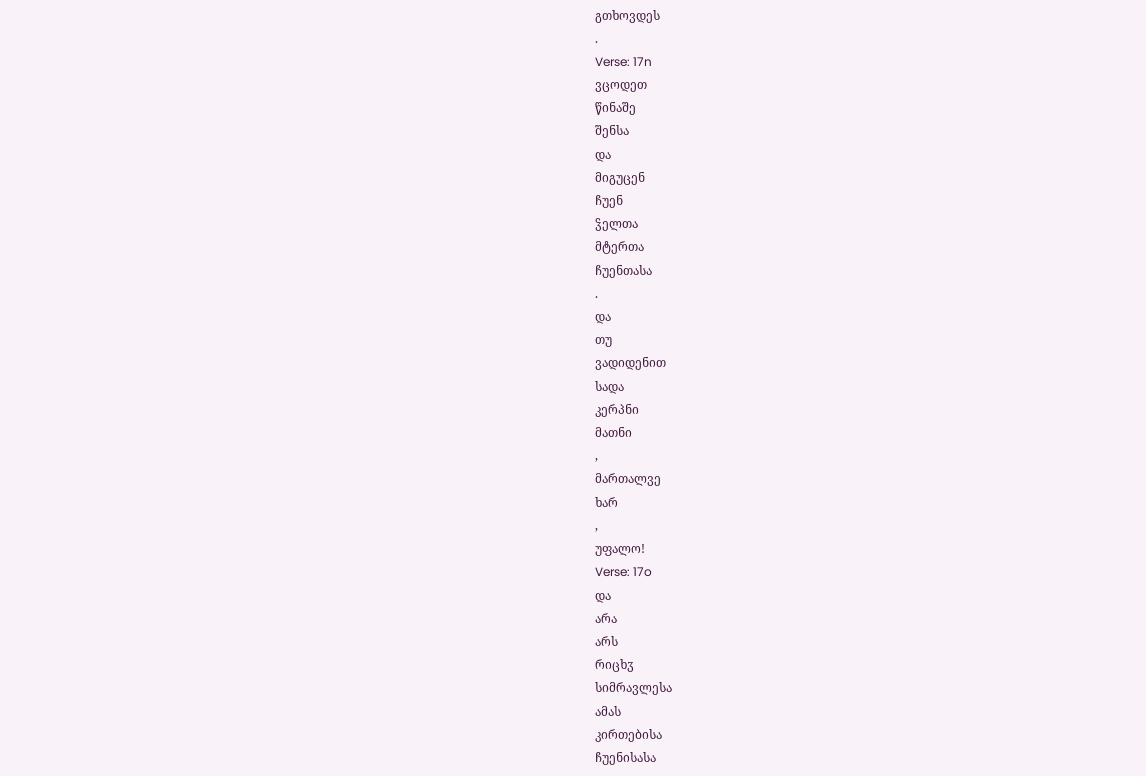გთხოვდეს
.
Verse: 17n
ვცოდეთ
წინაშე
შენსა
და
მიგუცენ
ჩუენ
ჴელთა
მტერთა
ჩუენთასა
.
და
თუ
ვადიდენით
სადა
კერპნი
მათნი
,
მართალვე
ხარ
,
უფალო!
Verse: 17o
და
არა
არს
რიცხჳ
სიმრავლესა
ამას
კირთებისა
ჩუენისასა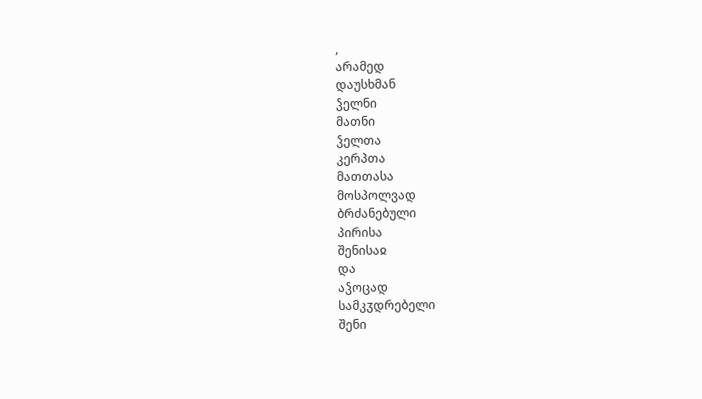,
არამედ
დაუსხმან
ჴელნი
მათნი
ჴელთა
კერპთა
მათთასა
მოსპოლვად
ბრძანებული
პირისა
შენისაჲ
და
აჴოცად
სამკჳდრებელი
შენი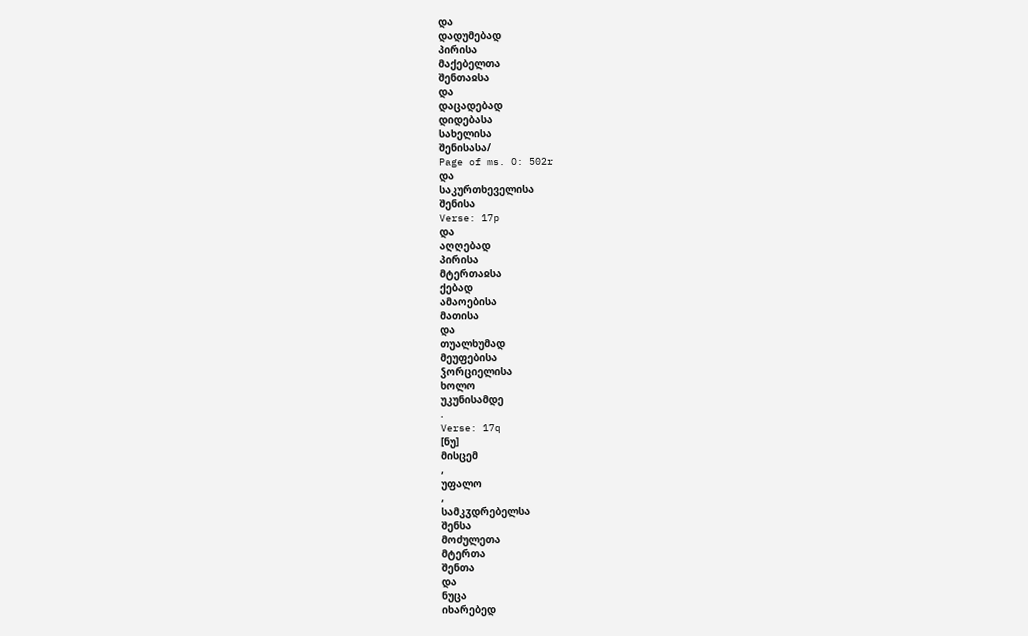და
დადუმებად
პირისა
მაქებელთა
შენთაჲსა
და
დაცადებად
დიდებასა
სახელისა
შენისასა/
Page of ms. O: 502r
და
საკურთხეველისა
შენისა
Verse: 17p
და
აღღებად
პირისა
მტერთაჲსა
ქებად
ამაოებისა
მათისა
და
თუალხუმად
მეუფებისა
ჴორციელისა
ხოლო
უკუნისამდე
.
Verse: 17q
[ნუ]
მისცემ
,
უფალო
,
სამკჳდრებელსა
შენსა
მოძულეთა
მტერთა
შენთა
და
ნუცა
იხარებედ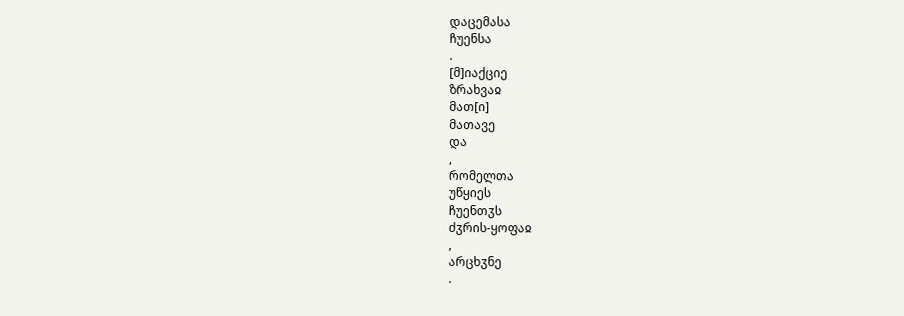დაცემასა
ჩუენსა
.
[მ]იაქციე
ზრახვაჲ
მათ[ი]
მათავე
და
,
რომელთა
უწყიეს
ჩუენთჳს
ძჳრის-ყოფაჲ
,
არცხჳნე
.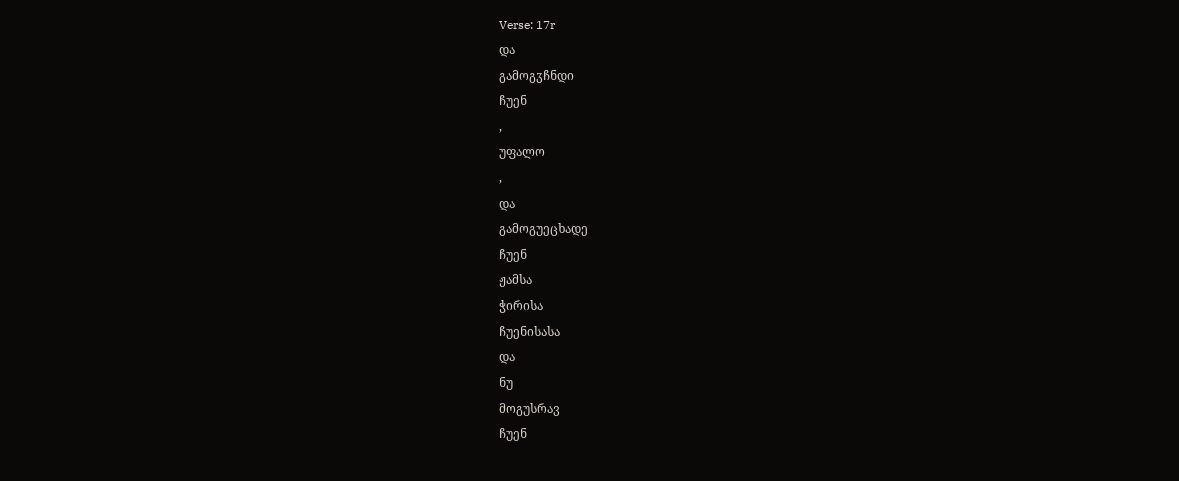Verse: 17r
და
გამოგჳჩნდი
ჩუენ
,
უფალო
,
და
გამოგუეცხადე
ჩუენ
ჟამსა
ჭირისა
ჩუენისასა
და
ნუ
მოგუსრავ
ჩუენ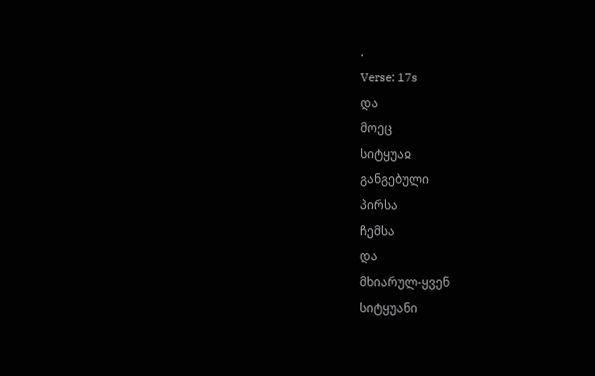.
Verse: 17s
და
მოეც
სიტყუაჲ
განგებული
პირსა
ჩემსა
და
მხიარულ-ყვენ
სიტყუანი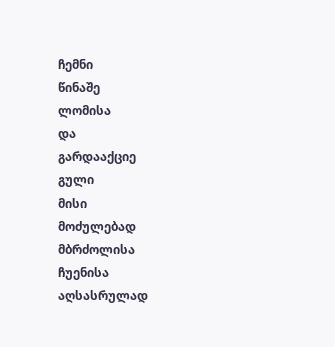ჩემნი
წინაშე
ლომისა
და
გარდააქციე
გული
მისი
მოძულებად
მბრძოლისა
ჩუენისა
აღსასრულად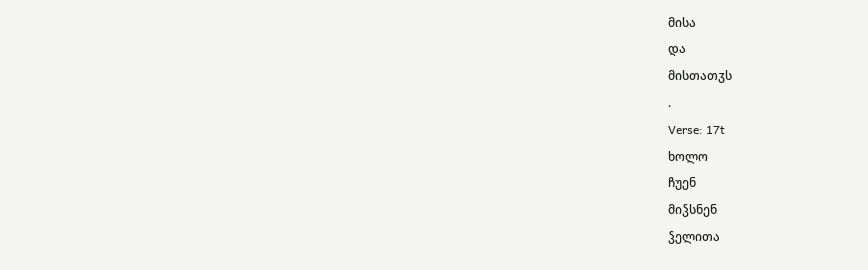მისა
და
მისთათჳს
.
Verse: 17t
ხოლო
ჩუენ
მიჴსნენ
ჴელითა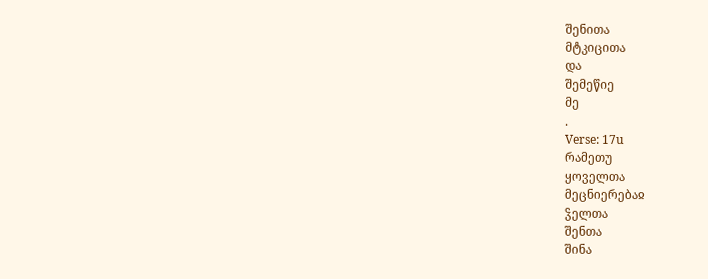შენითა
მტკიცითა
და
შემეწიე
მე
.
Verse: 17u
რამეთუ
ყოველთა
მეცნიერებაჲ
ჴელთა
შენთა
შინა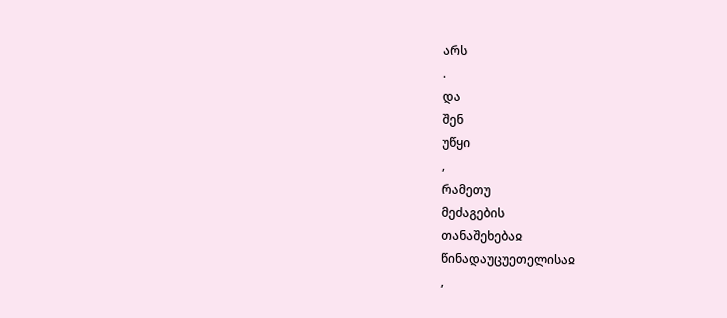არს
.
და
შენ
უწყი
,
რამეთუ
მეძაგების
თანაშეხებაჲ
წინადაუცუეთელისაჲ
,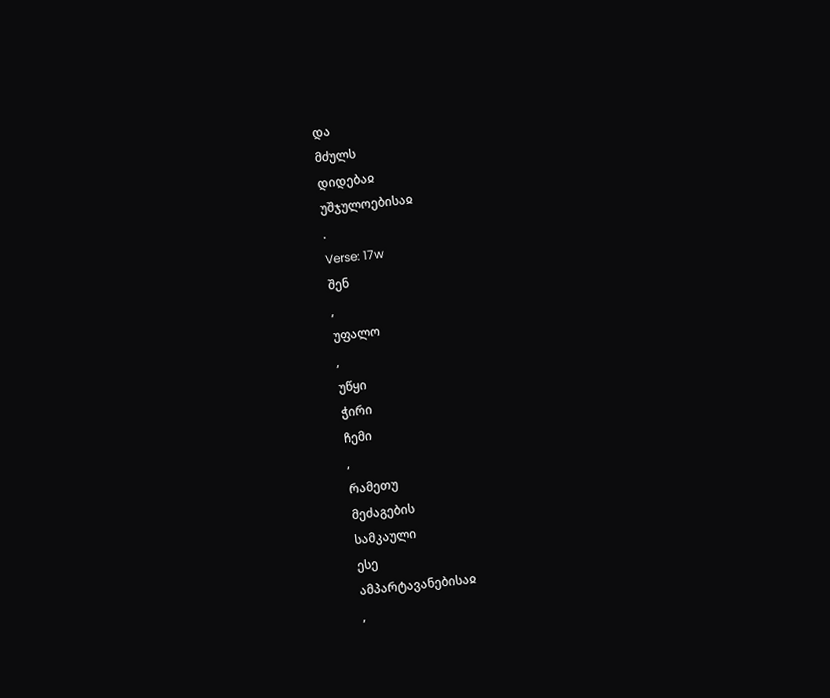და
მძულს
დიდებაჲ
უშჯულოებისაჲ
.
Verse: 17w
შენ
,
უფალო
,
უწყი
ჭირი
ჩემი
,
რამეთუ
მეძაგების
სამკაული
ესე
ამპარტავანებისაჲ
,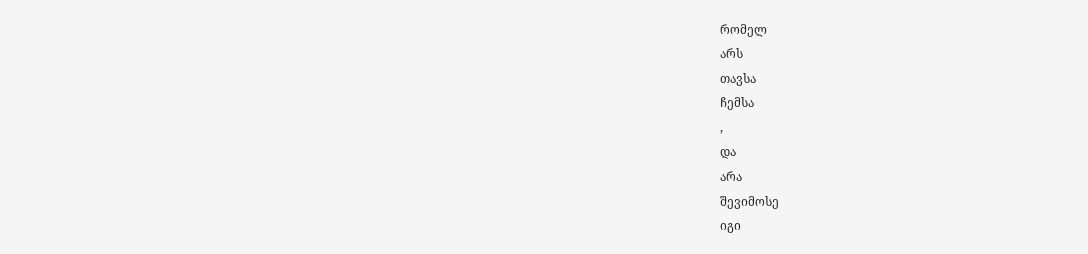რომელ
არს
თავსა
ჩემსა
,
და
არა
შევიმოსე
იგი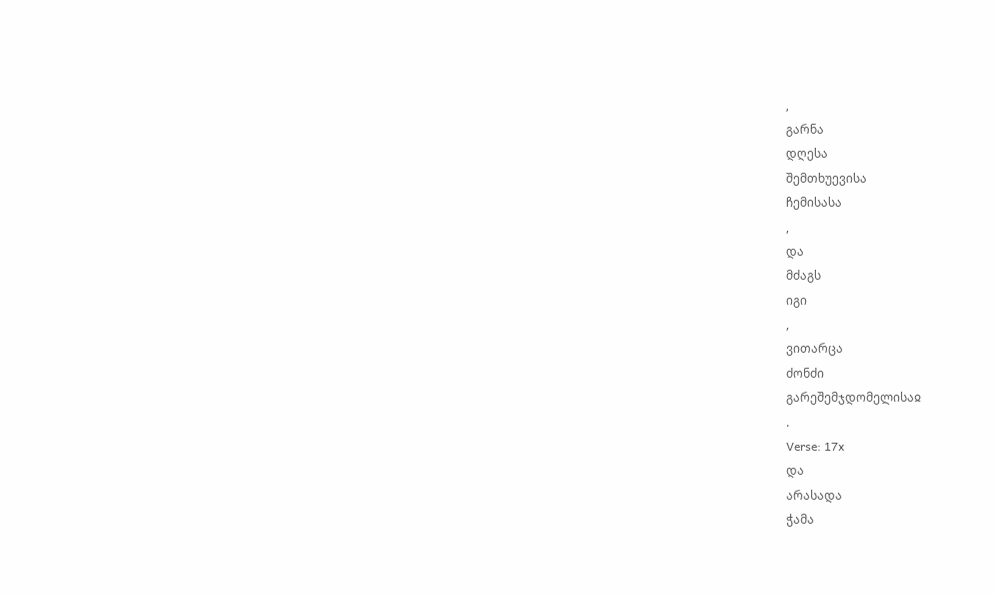,
გარნა
დღესა
შემთხუევისა
ჩემისასა
,
და
მძაგს
იგი
,
ვითარცა
ძონძი
გარეშემჯდომელისაჲ
.
Verse: 17x
და
არასადა
ჭამა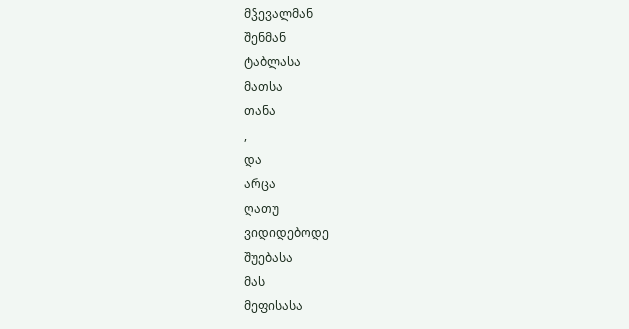მჴევალმან
შენმან
ტაბლასა
მათსა
თანა
,
და
არცა
ღათუ
ვიდიდებოდე
შუებასა
მას
მეფისასა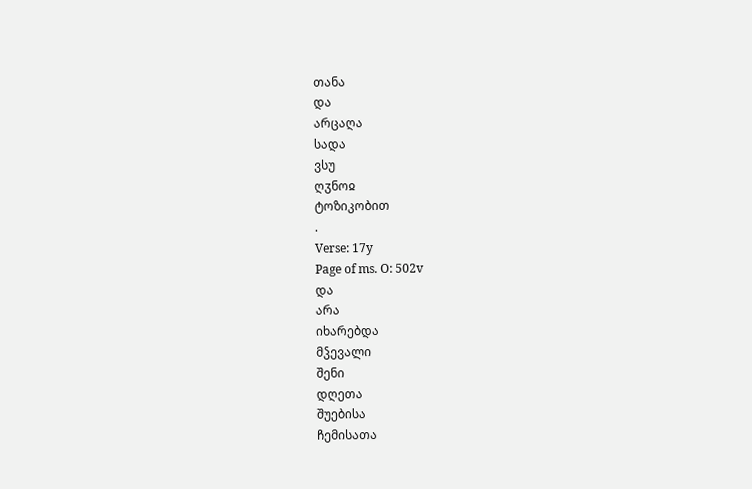თანა
და
არცაღა
სადა
ვსუ
ღჳნოჲ
ტოზიკობით
.
Verse: 17y
Page of ms. O: 502v
და
არა
იხარებდა
მჴევალი
შენი
დღეთა
შუებისა
ჩემისათა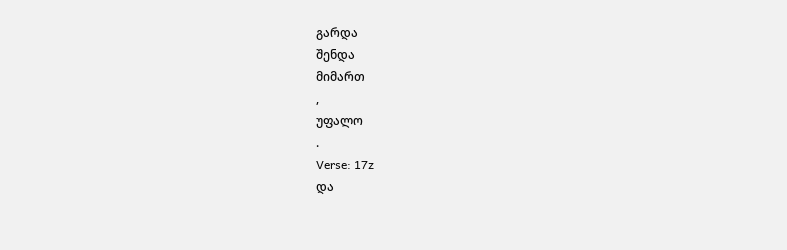გარდა
შენდა
მიმართ
,
უფალო
.
Verse: 17z
და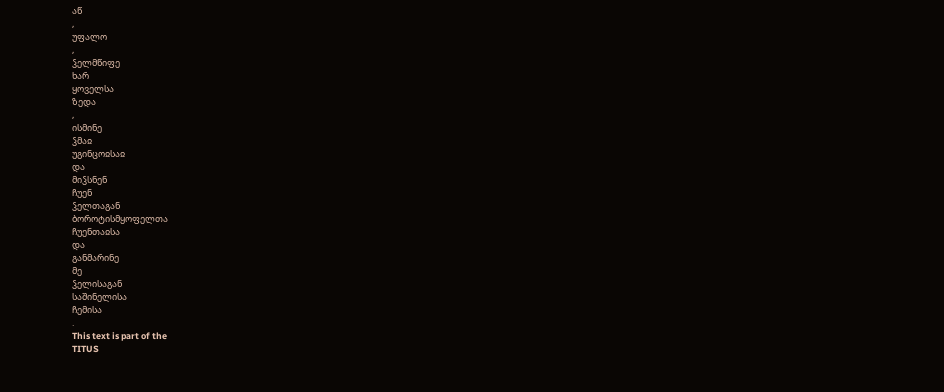აწ
,
უფალო
,
ჴელმწიფე
ხარ
ყოველსა
ზედა
,
ისმინე
ჴმაჲ
უგინცოჲსაჲ
და
მიჴსნენ
ჩუენ
ჴელთაგან
ბოროტისმყოფელთა
ჩუენთაჲსა
და
განმარინე
მე
ჴელისაგან
საშინელისა
ჩემისა
.
This text is part of the
TITUS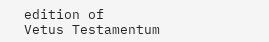edition of
Vetus Testamentum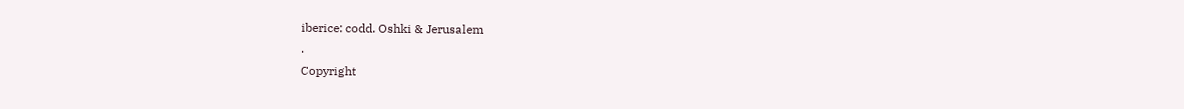iberice: codd. Oshki & Jerusalem
.
Copyright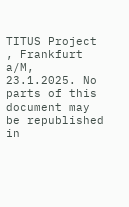TITUS Project
, Frankfurt a/M, 23.1.2025. No parts of this document may be republished in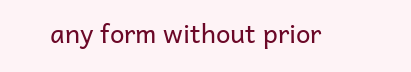any form without prior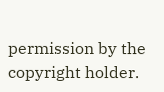permission by the copyright holder.